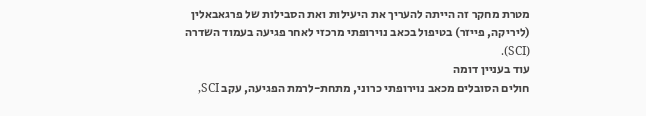מטרת מחקר זה הייתה להעריך את היעילות ואת הסבילות של פרגאבאלין (ליריקה, פייזר) בטיפול בכאב נוירופתי מרכזי לאחר פגיעה בעמוד השדרה (SCI).
עוד בעניין דומה
חולים הסובלים מכאב נוירופתי כרוני, מתחת-לרמת הפגיעה, עקב SCI,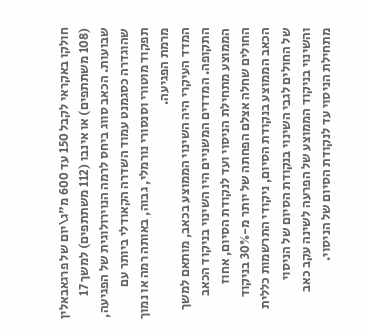חולקו באקראי לקבל 150 עד 600 מ"ג\יום של פרגאבאלין (108 משתתפים) או אינבו (112 משתתפים) למשך 17 שבועות. הכאב סווג ביחס לרמה הנוירולוגית של הפגיעה, שהוגדרה כסגמנט עמוד השדרה הקאודלי ביותר עם תפקוד מוטורי וסנסורי נורמלי, גבוה, באותה רמה או נמוך מרמת הפגיעה.
המדד העיקרי היה השינוי הממוצע בכאב, מותאם למשך התקופה. המדדים המשניים היו השינוי בניקוד הכאב הממוצע מתחילת הניסוי ועד לנקודת הסיום, אחוז החולים שחלה אצלם הפחתה של יותר מ-30% בניקוד הכאב הממוצע בנקודת הסיום, ניקודי התרשמות כללית של החולים לגבי השינוי בנקודת הסיום של הניסוי והשינוי בניקוד הממוצע של הפרעה לשינה עקב כאב מתחילת הניסוי עד לנקודת הסיום של הניסוי.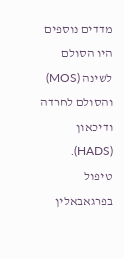מדדים נוספים היו הסולם לשינה (MOS) והסולם לחרדה ודיכאון (HADS).
טיפול בפרגאבאלין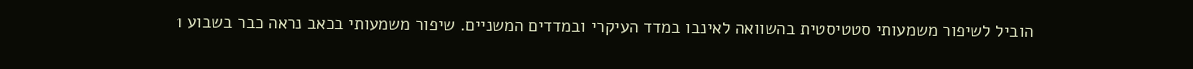הוביל לשיפור משמעותי סטטיסטית בהשוואה לאינבו במדד העיקרי ובמדדים המשניים. שיפור משמעותי בכאב נראה כבר בשבוע 1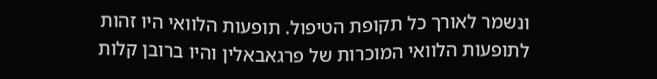ונשמר לאורך כל תקופת הטיפול. תופעות הלוואי היו זהות לתופעות הלוואי המוכרות של פרגאבאלין והיו ברובן קלות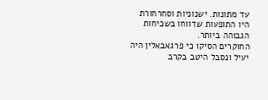עד מתונות. ישנוניות וסחרחורת היו התופעות שדווחו בשכיחות הגבוהה ביותר.
החוקרים הסיקו כי פרגאבאלין היה יעיל ונסבל היטב בקרב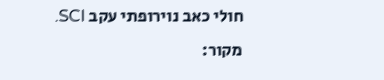חולי כאב נוירופתי עקב SCI.
מקור: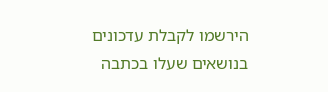הירשמו לקבלת עדכונים בנושאים שעלו בכתבה